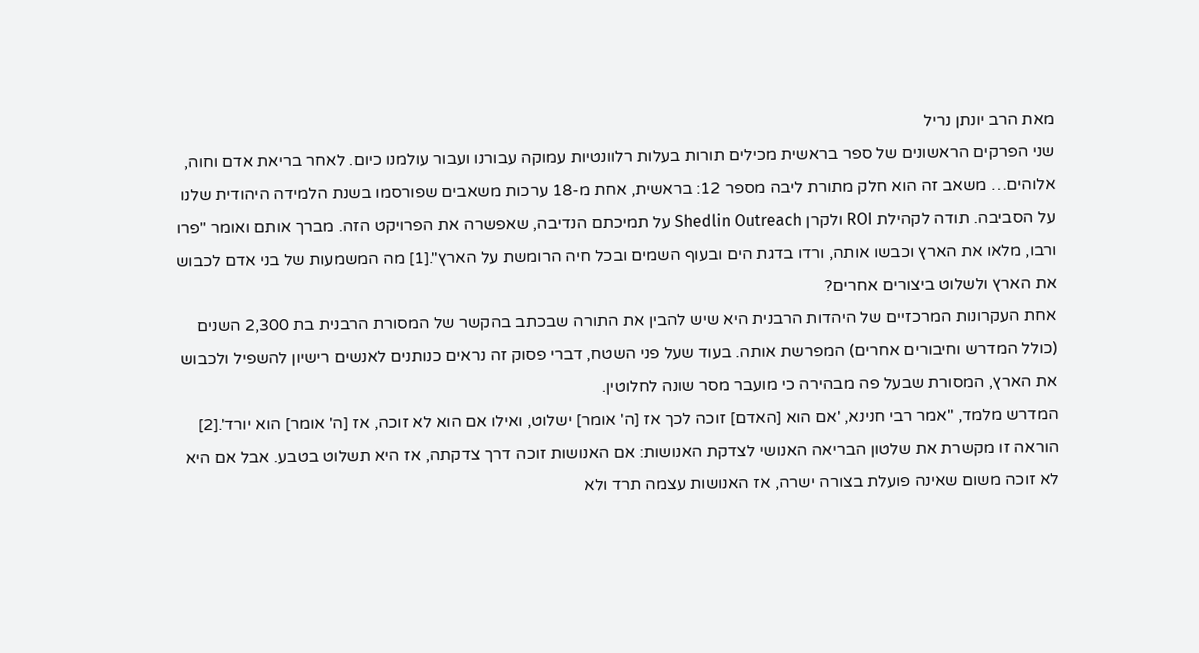מאת הרב יונתן נריל
שני הפרקים הראשונים של ספר בראשית מכילים תורות בעלות רלוונטיות עמוקה עבורנו ועבור עולמנו כיום. לאחר בריאת אדם וחוה, אלוהים… משאב זה הוא חלק מתורת ליבה מספר 12: בראשית, אחת מ-18 ערכות משאבים שפורסמו בשנת הלמידה היהודית שלנו על הסביבה. תודה לקהילת ROI ולקרן Shedlin Outreach על תמיכתם הנדיבה, שאפשרה את הפרויקט הזה. מברך אותם ואומר "פרו ורבו, מלאו את הארץ וכבשו אותה, ורדו בדגת הים ובעוף השמים ובכל חיה הרומשת על הארץ".[1] מה המשמעות של בני אדם לכבוש את הארץ ולשלוט ביצורים אחרים?
אחת העקרונות המרכזיים של היהדות הרבנית היא שיש להבין את התורה שבכתב בהקשר של המסורת הרבנית בת 2,300 השנים (כולל המדרש וחיבורים אחרים) המפרשת אותה. בעוד שעל פני השטח, דברי פסוק זה נראים כנותנים לאנשים רישיון להשפיל ולכבוש את הארץ, המסורת שבעל פה מבהירה כי מועבר מסר שונה לחלוטין.
המדרש מלמד, "אמר רבי חנינא, 'אם הוא [האדם] זוכה לכך אז [ה' אומר] ישלוט, ואילו אם הוא לא זוכה, אז [ה' אומר] הוא יורד'.[2] הוראה זו מקשרת את שלטון הבריאה האנושי לצדקת האנושות: אם האנושות זוכה דרך צדקתה, אז היא תשלוט בטבע. אבל אם היא לא זוכה משום שאינה פועלת בצורה ישרה, אז האנושות עצמה תרד ולא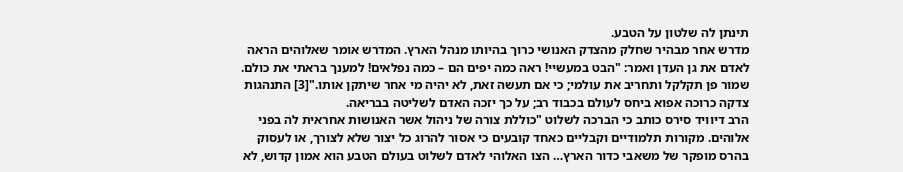תינתן לה שלטון על הטבע.
מדרש אחר מבהיר שחלק מהצדק האנושי כרוך בהיותו מנהל הארץ. המדרש אומר שאלוהים הראה לאדם את גן העדן ואמר: "הבט במעשיי! ראה כמה יפים הם – כמה נפלאים! למענך בראתי את כולם. שמור פן תקלקל ותחריב את עולמי; כי אם תעשה זאת, לא יהיה מי אחר שיתקן אותו."[3] התנהגות צדקה כרוכה אפוא ביחס לעולם בכבוד רב; על כך יזכה האדם לשליטה בבריאה.
הרב דיוויד סירס כותב כי הברכה לשלוט "כוללת צורה של ניהול אשר האנושות אחראית לה בפני אלוהים. מקורות תלמודיים וקבליים כאחד קובעים כי אסור להרוג כל יצור שלא לצורך, או לעסוק בהרס מופקר של משאבי כדור הארץ… הצו האלוהי לאדם לשלוט בעולם הטבע הוא אמון קדוש, לא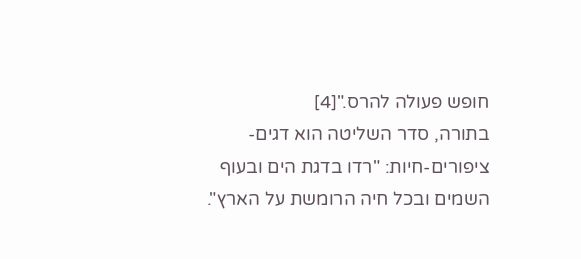חופש פעולה להרס."[4]
בתורה, סדר השליטה הוא דגים-ציפורים-חיות: "רדו בדגת הים ובעוף השמים ובכל חיה הרומשת על הארץ".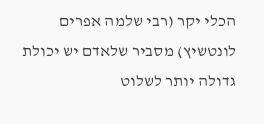הכלי יקר (רבי שלמה אפרים לונטשיץ) מסביר שלאדם יש יכולת גדולה יותר לשלוט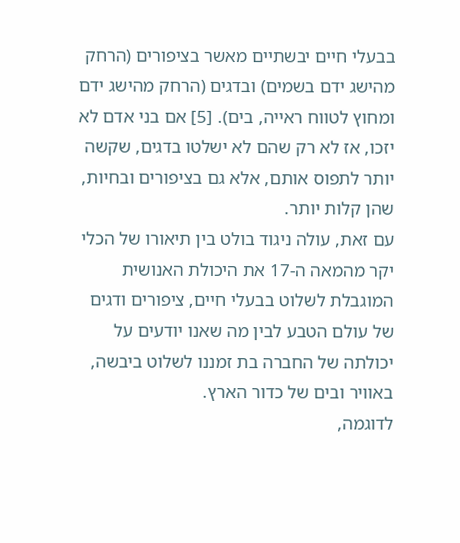בבעלי חיים יבשתיים מאשר בציפורים (הרחק מהישג ידם בשמים) ובדגים (הרחק מהישג ידם ומחוץ לטווח ראייה, בים). [5] אם בני אדם לא יזכו, אז לא רק שהם לא ישלטו בדגים, שקשה יותר לתפוס אותם, אלא גם בציפורים ובחיות, שהן קלות יותר.
עם זאת, עולה ניגוד בולט בין תיאורו של הכלי יקר מהמאה ה-17 את היכולת האנושית המוגבלת לשלוט בבעלי חיים, ציפורים ודגים של עולם הטבע לבין מה שאנו יודעים על יכולתה של החברה בת זמננו לשלוט ביבשה, באוויר ובים של כדור הארץ.
לדוגמה,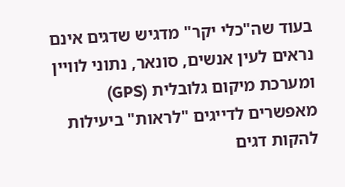בעוד שה"כלי יקר" מדגיש שדגים אינם נראים לעין אנשים, סונאר, נתוני לוויין ומערכת מיקום גלובלית (GPS) מאפשרים לדייגים "לראות" ביעילות להקות דגים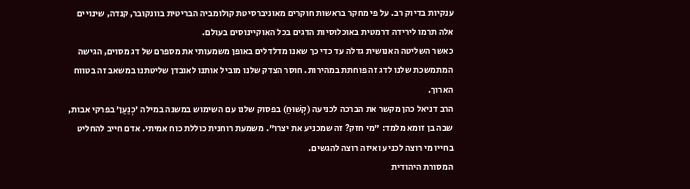ענקיות בדיוק רב. על פי מחקר בראשות חוקרים מאוניברסיטת קולומביה הבריטית בוונקובר, קנדה, שינויים אלה תרמו לירידה דרמטית באוכלוסיות הדגים בכל האוקיינוסים בעולם.
כאשר השליטה האנושית גדלה עד כדי כך שאנו מדלדלים באופן משמעותי את מספרם של דג מסוים, הגישה המתמשכת שלנו לדג זה פוחתת במהירות. חוסר הצדק שלנו מוביל אותנו לאובדן שליטתנו במשאב זה בטווח הארוך.
הרב דניאל כהן מקשר את הברכה לכניעה (קְשׁוּחַ) בפסוק שלנו עם השימוש במשנה במילה 'כְנַעַן' בפרקי אבות, שבה בן זומא מלמד: "מי חזק? זה שמכניע את יצרו". משמעת רוחנית כוללת כוח אמיתי. אדם חייב להחליט בחייו מי רוצה לכניע ואיזה רוצה להגשים.
המסורת היהודית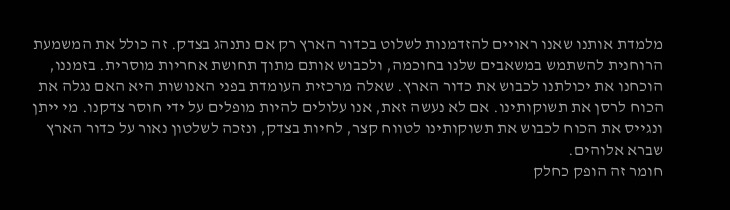מלמדת אותנו שאנו ראויים להזדמנות לשלוט בכדור הארץ רק אם נתנהג בצדק. זה כולל את המשמעת הרוחנית להשתמש במשאבים שלנו בחוכמה, ולכבוש אותם מתוך תחושת אחריות מוסרית. בזמננו, הוכחנו את יכולתנו לכבוש את כדור הארץ. שאלה מרכזית העומדת בפני האנושות היא האם נגלה את הכוח לרסן את תשוקותינו. אם לא נעשה זאת, אנו עלולים להיות מופלים על ידי חוסר צדקנו. מי ייתן ונגייס את הכוח לכבוש את תשוקותינו לטווח קצר, לחיות בצדק, ונזכה לשלטון נאור על כדור הארץ שברא אלוהים.
חומר זה הופק כחלק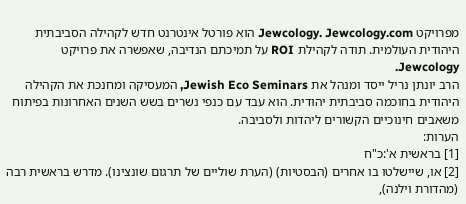מפרויקט Jewcology. Jewcology.com הוא פורטל אינטרנט חדש לקהילה הסביבתית היהודית העולמית. תודה לקהילת ROI על תמיכתם הנדיבה, שאפשרה את פרויקט Jewcology.
הרב יונתן נריל ייסד ומנהל את Jewish Eco Seminars, המעסיקה ומחנכת את הקהילה היהודית בחוכמה סביבתית יהודית. הוא עבד עם כנפי נשרים בשש השנים האחרונות בפיתוח משאבים חינוכיים הקשורים ליהדות ולסביבה.
הערות:
[1] בראשית א':כ"ח
[2] או, שיישלטו בו אחרים (הבסטיות) (הערת שוליים של תרגום שונצינו). מדרש בראשית רבה (מהדורת וילנה),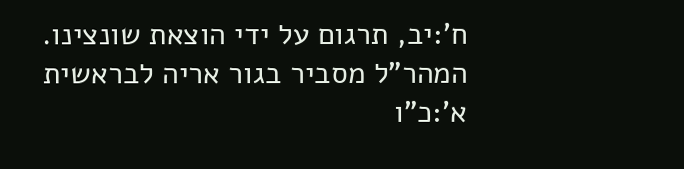ח':יב, תרגום על ידי הוצאת שונצינו. המהר"ל מסביר בגור אריה לבראשית א':כ"ו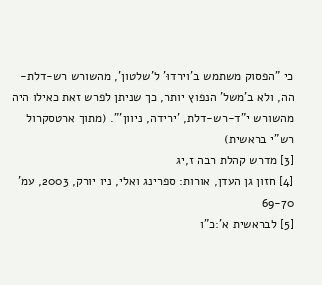כי "הפסוק משתמש ב'וירדוּ' ל'שלטון', מהשורש רש-דלת-הה, ולא ב'משל' הנפוץ יותר, כך שניתן לפרש זאת כאילו היה מהשורש י"ד-רש-דלת, 'ירידה, ניוון'". (מתוך ארטסקרול רש"י בראשית)
[3] מדרש קהלת רבה ז,יג
[4] חזון גן העדן, אורות: ספרינג ואלי, ניו יורק, 2003, עמ' 69-70
[5] לבראשית א':כ"ו